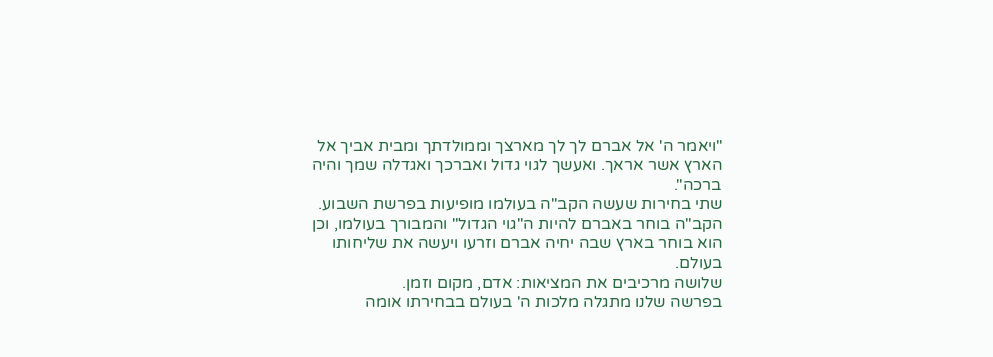"ויאמר ה' אל אברם לך לך מארצך וממולדתך ומבית אביך אל הארץ אשר אראך. ואעשך לגוי גדול ואברכך ואגדלה שמך והיה ברכה".
שתי בחירות שעשה הקב"ה בעולמו מופיעות בפרשת השבוע.
הקב"ה בוחר באברם להיות ה"גוי הגדול" והמבורך בעולמו, וכן הוא בוחר בארץ שבה יחיה אברם וזרעו ויעשה את שליחותו בעולם.
שלושה מרכיבים את המציאות: אדם, מקום וזמן.
בפרשה שלנו מתגלה מלכות ה' בעולם בבחירתו אומה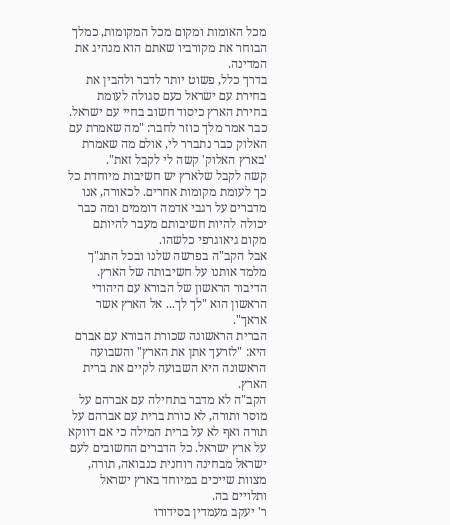מכל האומות ומקום מכל המקומות, כמלך הבוחר את מקורביו שאתם הוא מנהיג את המדינה.
בדרך כלל, פשוט יותר לדבר ולהבין את בחירת עם ישראל כעם סגולה לעומת בחירת הארץ כיסוד חשוב בחיי עם ישראל. כבר אמר מלך כוזר לחבר: "מה שאמרת עם האלוק כבר נתברר לי, אולם מה שאמרת 'בארץ האלוק' קשה לי לקבל זאת".
קשה לקבל שלארץ יש חשיבות מיוחדת כל כך לעומת מקומות אחרים. לכאורה, אנו מדברים על רגבי אדמה דוממים ומה כבר יכולה להיות חשיבותם מעבר להיותם מקום גיאוגרפי כלשהו.
אבל הקב"ה בפרשה שלנו ובכל התנ"ך מלמד אותנו על חשיבותה של הארץ. הדיבור הראשון של הבורא עם היהודי הראשון הוא "לך לך... אל הארץ אשר אראך".
הברית הראשונה שכורת הבורא עם אברם היא: "לזרעך אתן את הארץ" והשבועה הראשונה היא השבועה לקיים את ברית הארץ.
הקב"ה לא מדבר בתחילה עם אברהם על מוסר ותורה, לא כורת ברית עם אברהם על תורה ואף לא על ברית המילה כי אם דווקא על ארץ ישראל. כל הדברים החשובים לעם ישראל מבחינה רוחנית כנבואה, תורה, מצוות שייכים במיוחד בארץ ישראל ותלויים בה.
ר' יעקב מעמדין בסידורו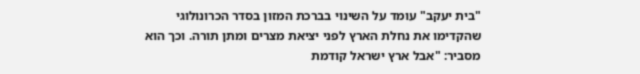"בית יעקב" עומד על השינוי בברכת המזון בסדר הכרונולוגי שהקדימו את נחלת הארץ לפני יציאת מצרים ומתן תורה. וכך הוא מסביר: "אבל ארץ ישראל קודמת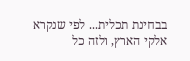בבחינת תכלית... לפי שנקרא אלקי הארץ, ולזה כל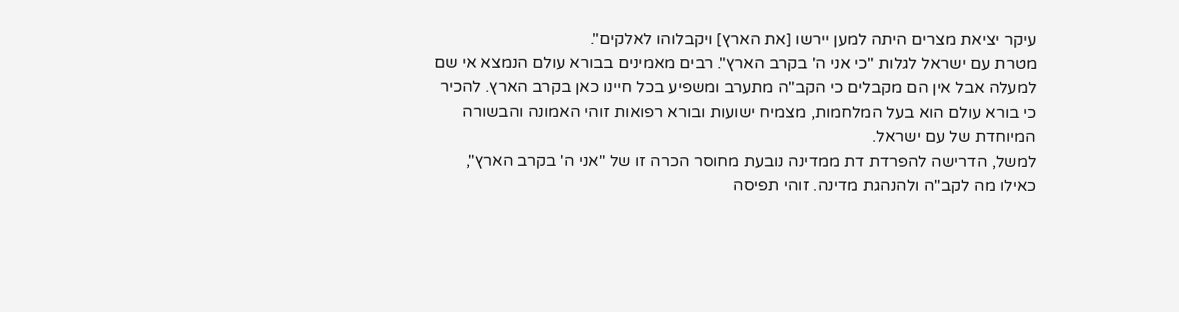עיקר יציאת מצרים היתה למען יירשו [את הארץ] ויקבלוהו לאלקים".
מטרת עם ישראל לגלות "כי אני ה' בקרב הארץ". רבים מאמינים בבורא עולם הנמצא אי שם למעלה אבל אין הם מקבלים כי הקב"ה מתערב ומשפיע בכל חיינו כאן בקרב הארץ. להכיר כי בורא עולם הוא בעל המלחמות, מצמיח ישועות ובורא רפואות זוהי האמונה והבשורה המיוחדת של עם ישראל.
למשל, הדרישה להפרדת דת ממדינה נובעת מחוסר הכרה זו של "אני ה' בקרב הארץ", כאילו מה לקב"ה ולהנהגת מדינה. זוהי תפיסה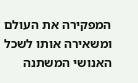המפקירה את העולם ומשאירה אותו לשכל האנושי המשתנה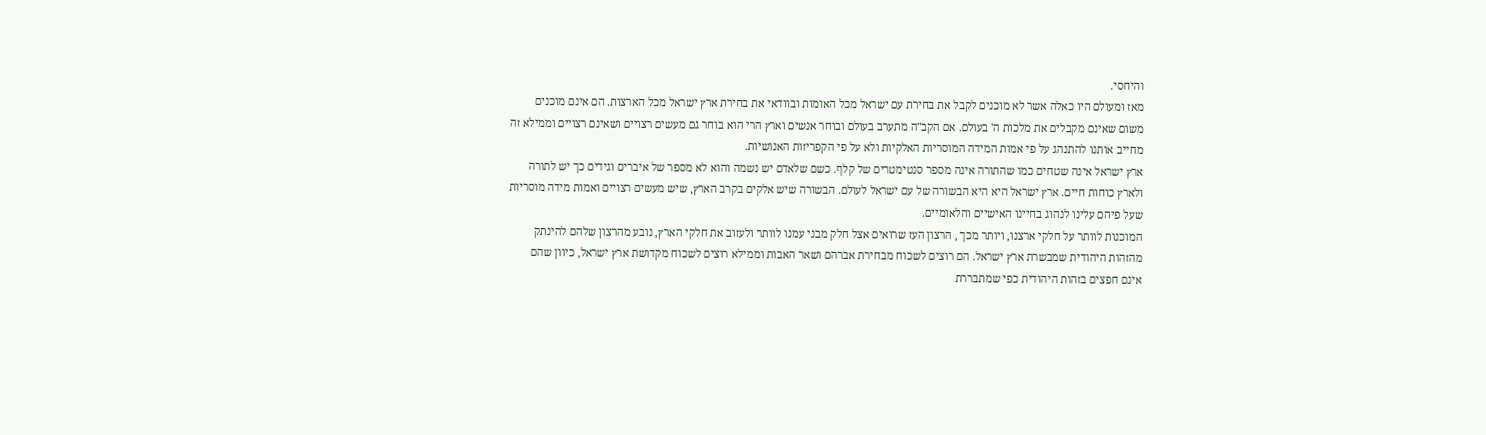והיחסי.
מאז ומעולם היו כאלה אשר לא מוכנים לקבל את בחירת עם ישראל מכל האומות ובוודאי את בחירת ארץ ישראל מכל הארצות. הם אינם מוכנים משום שאינם מקבלים את מלכות ה' בעולם. אם הקב"ה מתערב בעולם ובוחר אנשים וארץ הרי הוא בוחר גם מעשים רצויים ושאינם רצויים וממילא זה מחייב אותנו להתנהג על פי אמות המידה המוסריות האלקיות ולא על פי הקפריזות האנושיות.
ארץ ישראל אינה שטחים כמו שהתורה אינה מספר סנטימטרים של קלף. כשם שלאדם יש נשמה והוא לא מספר של איברים וגידים כך יש לתורה ולארץ כוחות חיים. ארץ ישראל היא היא הבשורה של עם ישראל לעולם. הבשורה שיש אלקים בקרב הארץ, שיש מעשים רצויים ואמות מידה מוסריות שעל פיהם עלינו לנהוג בחיינו האישיים והלאומיים.
המוכנות לוותר על חלקי ארצנו, ויותר מכך , הרצון העז שרואים אצל חלק מבני עמנו לוותר ולעזוב את חלקי הארץ, נובע מהרצון שלהם להינתק מהזהות היהודית שמבשרת ארץ ישראל. הם רוצים לשכוח מבחירת אברהם ושאר האבות וממילא רוצים לשכוח מקדושת ארץ ישראל, כיוון שהם אינם חפצים בזהות היהודית כפי שמתבררת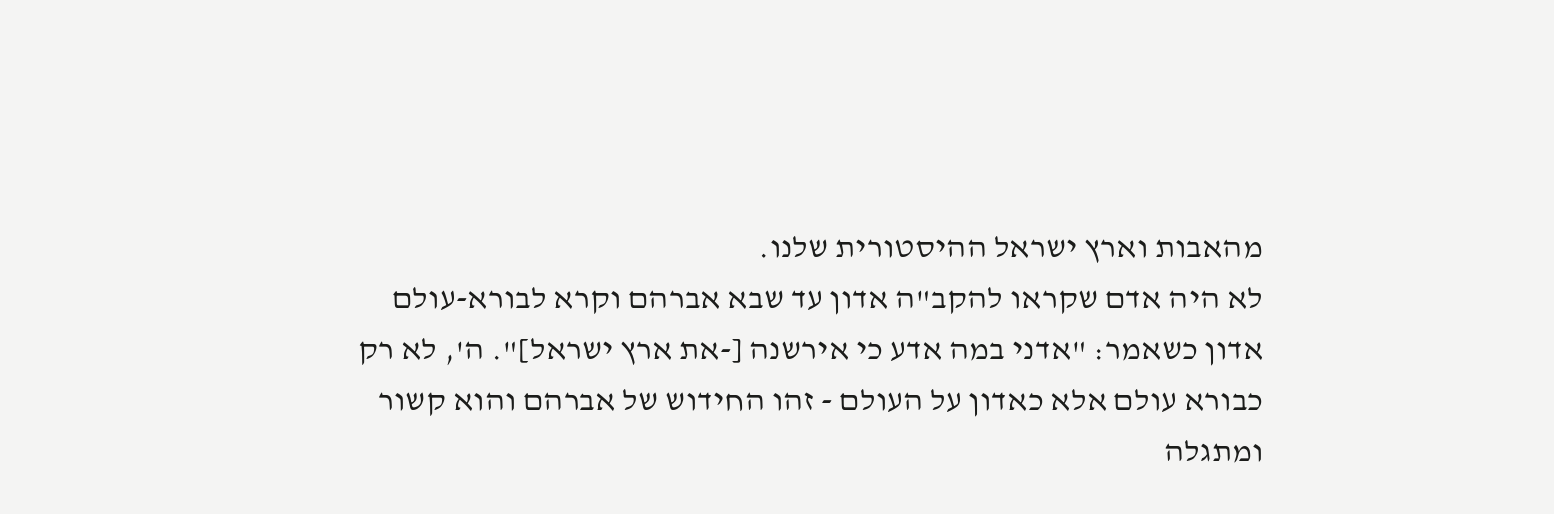מהאבות וארץ ישראל ההיסטורית שלנו.
לא היה אדם שקראו להקב"ה אדון עד שבא אברהם וקרא לבורא-עולם אדון כשאמר: "אדני במה אדע כי אירשנה [-את ארץ ישראל]". ה', לא רק כבורא עולם אלא כאדון על העולם - זהו החידוש של אברהם והוא קשור ומתגלה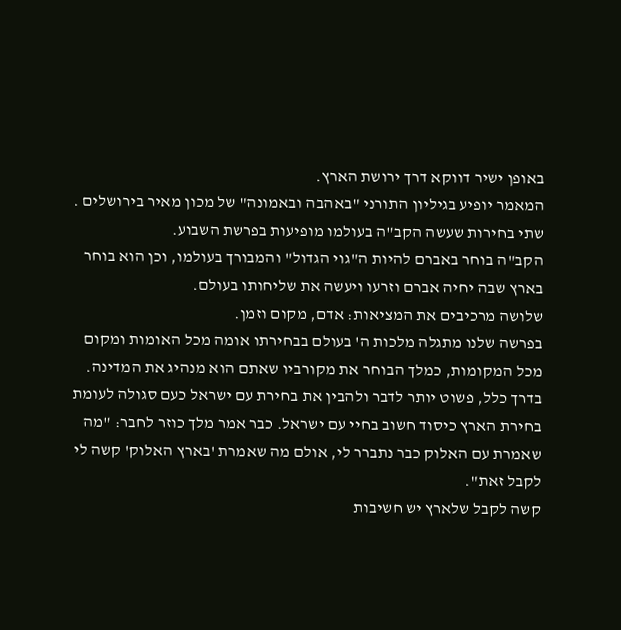באופן ישיר דווקא דרך ירושת הארץ.
המאמר יופיע בגיליון התורני "באהבה ובאמונה" של מכון מאיר בירושלים .
שתי בחירות שעשה הקב"ה בעולמו מופיעות בפרשת השבוע.
הקב"ה בוחר באברם להיות ה"גוי הגדול" והמבורך בעולמו, וכן הוא בוחר בארץ שבה יחיה אברם וזרעו ויעשה את שליחותו בעולם.
שלושה מרכיבים את המציאות: אדם, מקום וזמן.
בפרשה שלנו מתגלה מלכות ה' בעולם בבחירתו אומה מכל האומות ומקום מכל המקומות, כמלך הבוחר את מקורביו שאתם הוא מנהיג את המדינה.
בדרך כלל, פשוט יותר לדבר ולהבין את בחירת עם ישראל כעם סגולה לעומת בחירת הארץ כיסוד חשוב בחיי עם ישראל. כבר אמר מלך כוזר לחבר: "מה שאמרת עם האלוק כבר נתברר לי, אולם מה שאמרת 'בארץ האלוק' קשה לי לקבל זאת".
קשה לקבל שלארץ יש חשיבות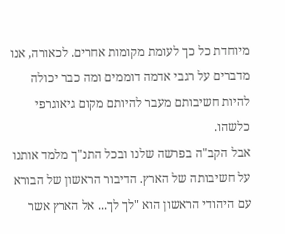מיוחדת כל כך לעומת מקומות אחרים. לכאורה, אנו מדברים על רגבי אדמה דוממים ומה כבר יכולה להיות חשיבותם מעבר להיותם מקום גיאוגרפי כלשהו.
אבל הקב"ה בפרשה שלנו ובכל התנ"ך מלמד אותנו על חשיבותה של הארץ. הדיבור הראשון של הבורא עם היהודי הראשון הוא "לך לך... אל הארץ אשר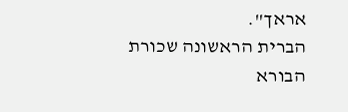אראך".
הברית הראשונה שכורת הבורא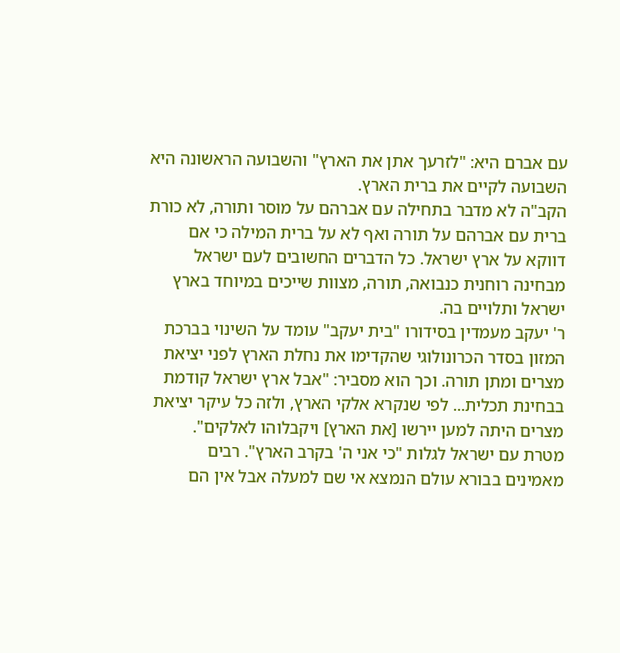עם אברם היא: "לזרעך אתן את הארץ" והשבועה הראשונה היא השבועה לקיים את ברית הארץ.
הקב"ה לא מדבר בתחילה עם אברהם על מוסר ותורה, לא כורת ברית עם אברהם על תורה ואף לא על ברית המילה כי אם דווקא על ארץ ישראל. כל הדברים החשובים לעם ישראל מבחינה רוחנית כנבואה, תורה, מצוות שייכים במיוחד בארץ ישראל ותלויים בה.
ר' יעקב מעמדין בסידורו "בית יעקב" עומד על השינוי בברכת המזון בסדר הכרונולוגי שהקדימו את נחלת הארץ לפני יציאת מצרים ומתן תורה. וכך הוא מסביר: "אבל ארץ ישראל קודמת בבחינת תכלית... לפי שנקרא אלקי הארץ, ולזה כל עיקר יציאת מצרים היתה למען יירשו [את הארץ] ויקבלוהו לאלקים".
מטרת עם ישראל לגלות "כי אני ה' בקרב הארץ". רבים מאמינים בבורא עולם הנמצא אי שם למעלה אבל אין הם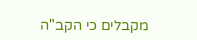מקבלים כי הקב"ה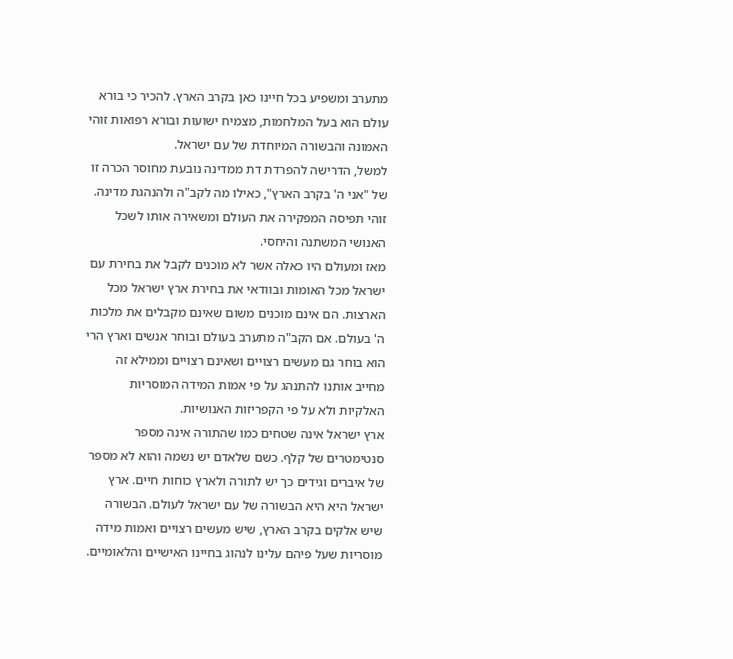מתערב ומשפיע בכל חיינו כאן בקרב הארץ. להכיר כי בורא עולם הוא בעל המלחמות, מצמיח ישועות ובורא רפואות זוהי האמונה והבשורה המיוחדת של עם ישראל.
למשל, הדרישה להפרדת דת ממדינה נובעת מחוסר הכרה זו של "אני ה' בקרב הארץ", כאילו מה לקב"ה ולהנהגת מדינה. זוהי תפיסה המפקירה את העולם ומשאירה אותו לשכל האנושי המשתנה והיחסי.
מאז ומעולם היו כאלה אשר לא מוכנים לקבל את בחירת עם ישראל מכל האומות ובוודאי את בחירת ארץ ישראל מכל הארצות. הם אינם מוכנים משום שאינם מקבלים את מלכות ה' בעולם. אם הקב"ה מתערב בעולם ובוחר אנשים וארץ הרי הוא בוחר גם מעשים רצויים ושאינם רצויים וממילא זה מחייב אותנו להתנהג על פי אמות המידה המוסריות האלקיות ולא על פי הקפריזות האנושיות.
ארץ ישראל אינה שטחים כמו שהתורה אינה מספר סנטימטרים של קלף. כשם שלאדם יש נשמה והוא לא מספר של איברים וגידים כך יש לתורה ולארץ כוחות חיים. ארץ ישראל היא היא הבשורה של עם ישראל לעולם. הבשורה שיש אלקים בקרב הארץ, שיש מעשים רצויים ואמות מידה מוסריות שעל פיהם עלינו לנהוג בחיינו האישיים והלאומיים.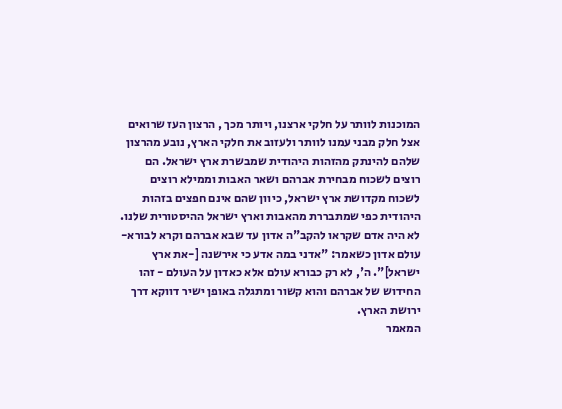המוכנות לוותר על חלקי ארצנו, ויותר מכך , הרצון העז שרואים אצל חלק מבני עמנו לוותר ולעזוב את חלקי הארץ, נובע מהרצון שלהם להינתק מהזהות היהודית שמבשרת ארץ ישראל. הם רוצים לשכוח מבחירת אברהם ושאר האבות וממילא רוצים לשכוח מקדושת ארץ ישראל, כיוון שהם אינם חפצים בזהות היהודית כפי שמתבררת מהאבות וארץ ישראל ההיסטורית שלנו.
לא היה אדם שקראו להקב"ה אדון עד שבא אברהם וקרא לבורא-עולם אדון כשאמר: "אדני במה אדע כי אירשנה [-את ארץ ישראל]". ה', לא רק כבורא עולם אלא כאדון על העולם - זהו החידוש של אברהם והוא קשור ומתגלה באופן ישיר דווקא דרך ירושת הארץ.
המאמר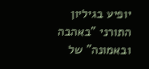יופיע בגיליון התורני "באהבה ובאמונה" של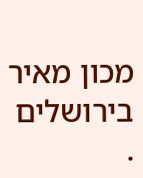מכון מאיר בירושלים .